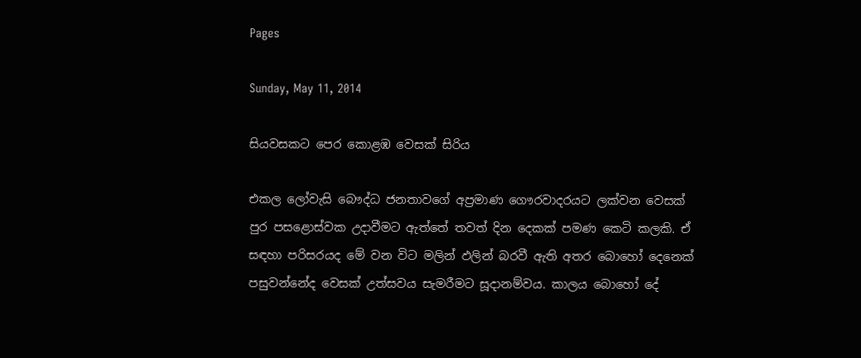Pages

Sunday, May 11, 2014

සියවසකට පෙර කොළඹ වෙසක්‌ සිරිය

එකල ලෝවැසි බෞද්ධ ජනතාවගේ අප්‍රමාණ ගෞරවාදරයට ලක්‌වන වෙසක්‌ පුර පසළොස්‌වක උදාවීමට ඇත්තේ තවත් දින දෙකක්‌ පමණ කෙටි කලකි. ඒ සඳහා පරිසරයද මේ වන විට මලින් ඵලින් බරවී ඇති අතර බොහෝ දෙනෙක්‌ පසුවන්නේද වෙසක්‌ උත්සවය සැමරීමට සූදානම්වය. කාලය බොහෝ දේ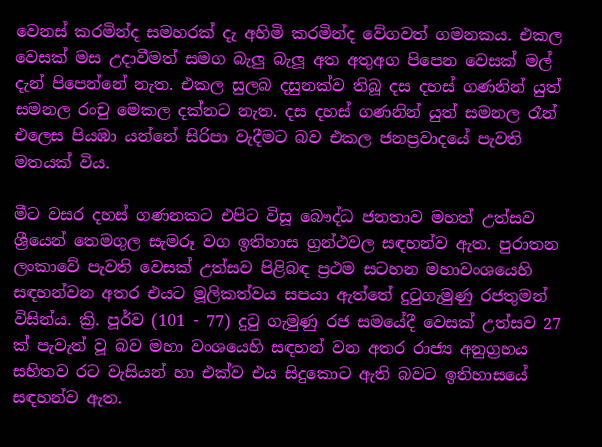වෙනස්‌ කරමින්ද සමහරක්‌ දැ අහිමි කරමින්ද වේගවත් ගමනකය. එකල වෙසක්‌ මස උදාවීමත් සමග බැලු බැලූ අත අතුඅග පිපෙන වෙසක්‌ මල් දැන් පිපෙන්නේ නැත. එකල සුලබ දසුනක්‌ව තිබූ දස දහස්‌ ගණනින් යුත් සමනල රංචු මෙකල දක්‌නට නැත. දස දහස්‌ ගණනින් යුත් සමනල රෑන් එලෙස පියඹා යන්නේ සිරිපා වැදීමට බව එකල ජනප්‍රවාදයේ පැවති මතයක්‌ විය.

මීට වසර දහස්‌ ගණනකට එපිට විසූ බෞද්ධ ජනතාව මහත් උත්සව ශ්‍රීයෙන් තෙමගුල සැමරූ වග ඉතිහාස ග්‍රන්ථවල සඳහන්ව ඇත. පුරාතන ලංකාවේ පැවති වෙසක්‌ උත්සව පිළිබඳ ප්‍රථම සටහන මහාවංශයෙහි සඳහන්වන අතර එයට මූලිකත්වය සපයා ඇත්තේ දුටුගැමුණු රජතුමන් විසින්ය. ක්‍රි. පූර්ව (101 - 77) දුටු ගැමුණු රජ සමයේදී වෙසක්‌ උත්සව 27 ක්‌ පැවැත් වූ බව මහා වංශයෙහි සඳහන් වන අතර රාජ්‍ය අනුග්‍රහය සහිතව රට වැසියන් හා එක්‌ව එය සිදුකොට ඇති බවට ඉතිහාසයේ සඳහන්ව ඇත.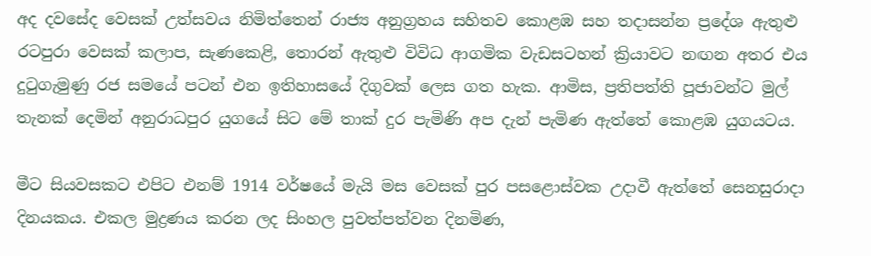අද දවසේද වෙසක්‌ උත්සවය නිමිත්තෙන් රාජ්‍ය අනුග්‍රහය සහිතව කොළඹ සහ තදාසන්න ප්‍රදේශ ඇතුළු රටපුරා වෙසක්‌ කලාප, සැණකෙළි, තොරන් ඇතුළු විවිධ ආගමික වැඩසටහන් ක්‍රියාවට නඟන අතර එය දුටුගැමුණු රජ සමයේ පටන් එන ඉතිහාසයේ දිගුවක්‌ ලෙස ගත හැක. ආමිස, ප්‍රතිපත්ති පූජාවන්ට මුල් තැනක්‌ දෙමින් අනුරාධපුර යුගයේ සිට මේ තාක්‌ දුර පැමිණි අප දැන් පැමිණ ඇත්තේ කොළඹ යුගයටය.

මීට සියවසකට එපිට එනම් 1914 වර්ෂයේ මැයි මස වෙසක්‌ පුර පසළොස්‌වක උදාවී ඇත්තේ සෙනසුරාදා දිනයකය. එකල මුද්‍රණය කරන ලද සිංහල පුවත්පත්වන දිනමිණ,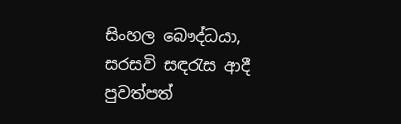සිංහල බෞද්ධයා, සරසවි සඳරැස ආදී පුවත්පත්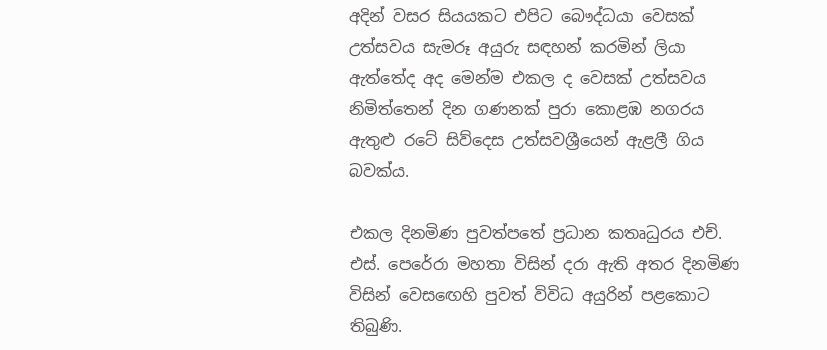අදින් වසර සියයකට එපිට බෞද්ධයා වෙසක්‌ උත්සවය සැමරූ අයුරු සඳහන් කරමින් ලියා ඇත්තේද අද මෙන්ම එකල ද වෙසක්‌ උත්සවය නිමිත්තෙන් දින ගණනක්‌ පුරා කොළඹ නගරය ඇතුළු රටේ සිව්දෙස උත්සවශ්‍රීයෙන් ඇළලී ගිය බවක්‌ය.

එකල දිනමිණ පුවත්පතේ ප්‍රධාන කතෘධුරය එච්. එස්‌. පෙරේරා මහතා විසින් දරා ඇති අතර දිනමිණ විසින් වෙසඟෙහි පුවත් විවිධ අයුරින් පළකොට තිබුණි.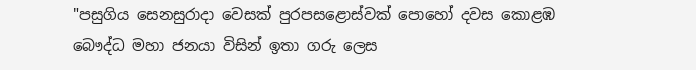"පසුගිය සෙනසුරාදා වෙසක්‌ පුරපසළොස්‌වක්‌ පොහෝ දවස කොළඹ බෞද්ධ මහා ජනයා විසින් ඉතා ගරු ලෙස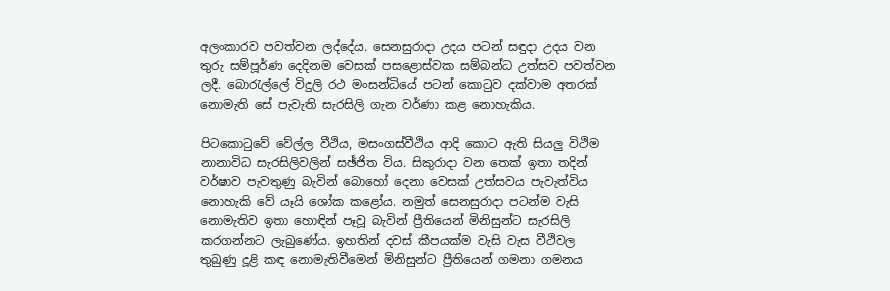අලංකාරව පවත්වන ලද්දේය. සෙනසුරාදා උදය පටන් සඳුදා උදය වන තුරු සම්පූර්ණ දෙදිනම වෙසක්‌ පසළොස්‌වක සම්බන්ධ උත්සව පවත්වන ලදී. බොරැල්ලේ විදුලි රථ මංසන්ධියේ පටන් කොටුව දක්‌වාම අතරක්‌ නොමැති සේ පැවැති සැරසිලි ගැන වර්ණා කළ නොහැකිය.

පිටකොටුවේ වේල්ල වීථිය, මසංගස්‌වීථිය ආදි කොට ඇති සියලු විථිම නානාවිධ සැරසිලිවලින් සඡ්ජිත විය. සිකුරාදා වන තෙක්‌ ඉතා තදින් වර්ෂාව පැවතුණු බැවින් බොහෝ දෙනා වෙසක්‌ උත්සවය පැවැත්විය නොහැකි වේ යෑයි ශෝක කළෝය. නමුත් සෙනසුරාදා පටන්ම වැසි නොමැතිව ඉතා හොඳින් පෑවූ බැවින් ප්‍රීතියෙන් මිනිසුන්ට සැරසිලි කරගන්නට ලැබුණේය. ඉහතින් දවස්‌ කීපයක්‌ම වැසි වැස වීථිවල තුබුණු දූළි කඳ නොමැතිවීමෙන් මිනිසුන්ට ප්‍රීතියෙන් ගමනා ගමනය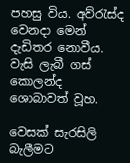පහසු විය. අව්රැස්‌ද වෙනදා මෙන් දැඩිතර නොවීය. වැසි ලැබී ගස්‌ කොලන්ද ශොබාවත් වූහ.

වෙසක්‌ සැරසිලි බැලීමට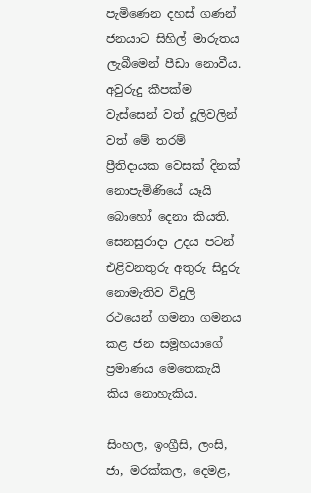පැමිණෙන දහස්‌ ගණන් ජනයාට සිහිල් මාරුතය ලැබීමෙන් පීඩා නොවීය. අවුරුදු කීපක්‌ම වැස්‌සෙන් වත් දූලිවලින් වත් මේ තරම් ප්‍රීතිදායක වෙසක්‌ දිනක්‌ නොපැමිණියේ යෑයි බොහෝ දෙනා කියති. සෙනසුරාදා උදය පටන් එළිවනතුරු අතුරු සිදුරු නොමැතිව විදුලි රථයෙන් ගමනා ගමනය කළ ජන සමූහයාගේ ප්‍රමාණය මෙතෙකැයි කිය නොහැකිය.

සිංහල, ඉංග්‍රීසි, ලංසි, ජා, මරක්‌කල, දෙමළ,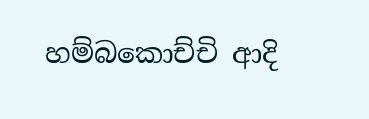හම්බකොච්චි ආදි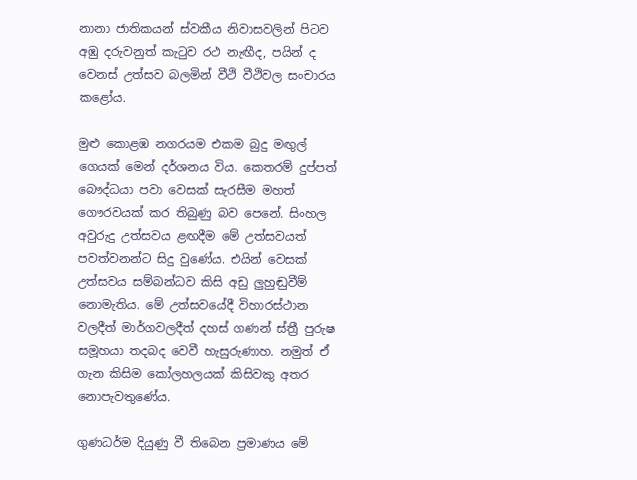නානා ජාතිකයන් ස්‌වකීය නිවාසවලින් පිටව අඹු දරුවනුත් කැටුව රථ නැඟීද, පයින් ද වෙනස්‌ උත්සව බලමින් වීථි වීථිවල සංචාරය කළෝය.

මුළු කොළඹ නගරයම එකම බුදු මඟුල් ගෙයක්‌ මෙන් දර්ශනය විය. කෙතරම් දුප්පත් බෞද්ධයා පවා වෙසක්‌ සැරසීම මහත් ගෞරවයක්‌ කර තිබුණු බව පෙනේ. සිංහල අවුරුදු උත්සවය ළඟදීම මේ උත්සවයත් පවත්වනන්ට සිදු වුණේය. එයින් වෙසක්‌ උත්සවය සම්බන්ධව කිසි අඩු ලුහුඬුවීම් නොමැතිය. මේ උත්සවයේදී විහාරස්‌ථාන වලදීත් මාර්ගවලදීත් දහස්‌ ගණන් ස්‌ත්‍රී පුරුෂ සමූහයා තදබද වෙවී හැසුරුණාහ. නමුත් ඒ ගැන කිසිම කෝලහලයක්‌ කිසිවකු අතර නොපැවතුණේය.

ගුණධර්ම දියුණු වී තිබෙන ප්‍රමාණය මේ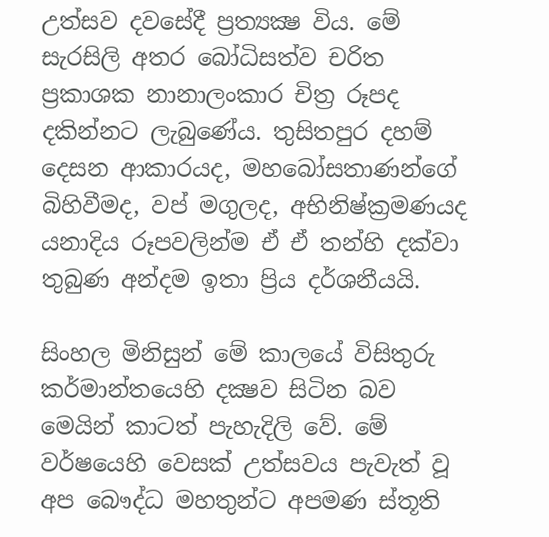උත්සව දවසේදී ප්‍රත්‍යක්‍ෂ විය. මේ සැරසිලි අතර බෝධිසත්ව චරිත ප්‍රකාශක නානාලංකාර චිත්‍ර රූපද දකින්නට ලැබුණේය. තුසිතපුර දහම් දෙසන ආකාරයද, මහබෝසතාණන්ගේ බිහිවීමද, වප් මගුලද, අභිනිෂ්ක්‍රමණයද යනාදිය රූපවලින්ම ඒ ඒ තන්හි දක්‌වා තුබුණ අන්දම ඉතා ප්‍රිය දර්ශනීයයි.

සිංහල මිනිසුන් මේ කාලයේ විසිතුරු කර්මාන්තයෙහි දක්‍ෂව සිටින බව මෙයින් කාටත් පැහැදිලි වේ. මේ වර්ෂයෙහි වෙසක්‌ උත්සවය පැවැත් වූ අප බෞද්ධ මහතුන්ට අපමණ ස්‌තූති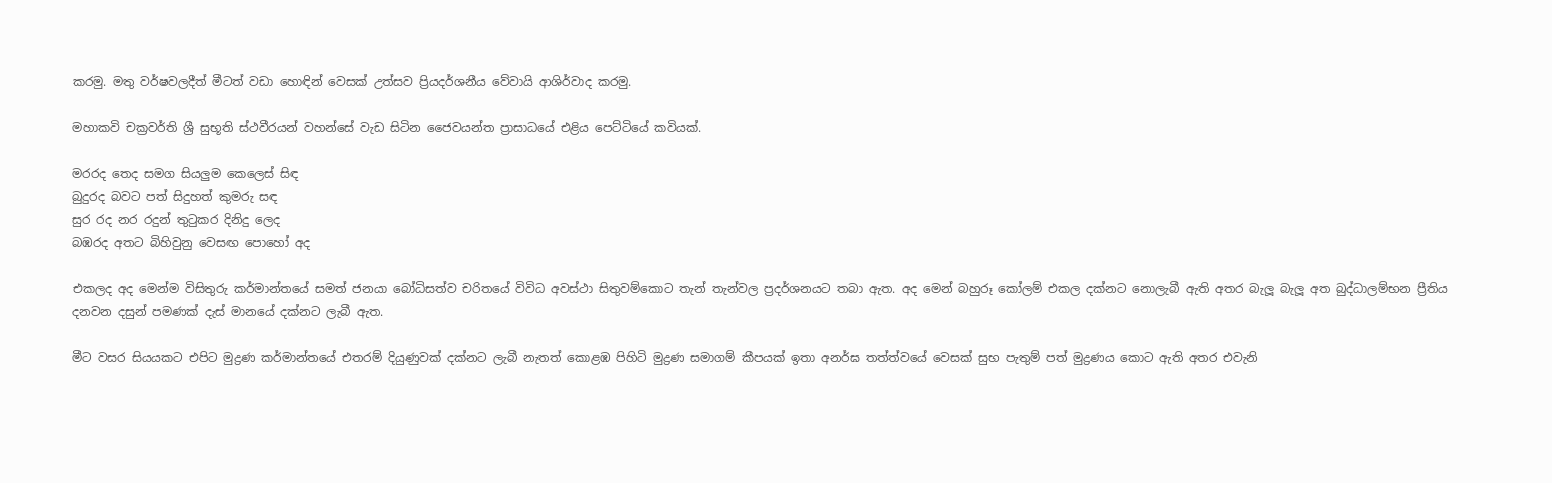කරමු. මතු වර්ෂවලදීත් මීටත් වඩා හොඳින් වෙසක්‌ උත්සව ප්‍රියදර්ශනීය වේවායි ආශිර්වාද කරමු.

මහාකවි චක්‍රවර්ති ශ්‍රී සුභූති ස්‌ථවීරයන් වහන්සේ වැඩ සිටින ජෛවයන්ත ප්‍රාසාධයේ එළිය පෙට්‌ටියේ කවියක්‌.

මරරද තෙද සමග සියලුම කෙලෙස්‌ සිඳ
බුදුරද බවට පත් සිදුහත් කුමරු සඳ
සුර රද නර රදුන් තුටුකර දිනිදු ලෙද
බඹරද අතට බිහිවුනු වෙසඟ පොහෝ අද

එකලද අද මෙන්ම විසිතුරු කර්මාන්තයේ සමත් ජනයා බෝධිසත්ව චරිතයේ විවිධ අවස්‌ථා සිතුවම්කොට තැන් තැන්වල ප්‍රදර්ශනයට තබා ඇත. අද මෙන් බහුරූ කෝලම් එකල දක්‌නට නොලැබී ඇති අතර බැලූ බැලූ අත බුද්ධාලම්භන ප්‍රීතිය දනවන දසුන් පමණක්‌ දැස්‌ මානයේ දක්‌නට ලැබී ඇත.

මීට වසර සියයකට එපිට මුද්‍රණ කර්මාන්තයේ එතරම් දියුණුවක්‌ දක්‌නට ලැබී නැතත් කොළඹ පිහිටි මුද්‍රණ සමාගම් කීපයක්‌ ඉතා අනර්ඝ තත්ත්වයේ වෙසක්‌ සුභ පැතුම් පත් මුද්‍රණය කොට ඇති අතර එවැනි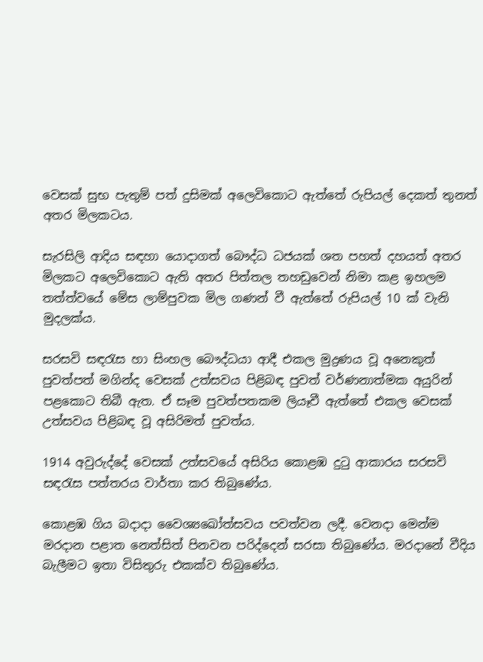වෙසක්‌ සුභ පැතුම් පත් දුසිමක්‌ අලෙවිකොට ඇත්තේ රුපියල් දෙකත් තුනත් අතර මිලකටය.

සැරසිලි ආදිය සඳහා යොදාගත් බෞද්ධ ධජයක්‌ ශත පහත් දහයත් අතර මිලකට අලෙවිකොට ඇති අතර පිත්තල තහඩුවෙන් නිමා කළ ඉහලම තත්ත්වයේ මේස ලාම්පුවක මිල ගණන් වී ඇත්තේ රුපියල් 10 ක්‌ වැනි මුදලක්‌ය.

සරසවි සඳරැස හා සිංහල බෞද්ධයා ආදී එකල මුද්‍රණය වූ අනෙකුත් පුවත්පත් මගින්ද වෙසක්‌ උත්සවය පිළිබඳ පුවත් වර්ණනාත්මක අයුරින් පළකොට තිබී ඇත. ඒ සෑම පුවත්පතකම ලියෑවී ඇත්තේ එකල වෙසක්‌ උත්සවය පිළිබඳ වූ අසිරිමත් පුවත්ය.

1914 අවුරුද්දේ වෙසක්‌ උත්සවයේ අසිරිය කොළඹ දුටු ආකාරය සරසවි සඳරැස පත්තරය වාර්තා කර තිබුණේය.

කොළඹ ගිය බදාදා වෛශ්‍යඛෝත්සවය පවත්වන ලදී. වෙනදා මෙන්ම මරදාන පළාත නෙත්සිත් පිනවන පරිද්දෙන් සරසා තිබුණේය. මරදානේ වීදිය බැලීමට ඉතා විසිතුරු එකක්‌ව තිබුණේය.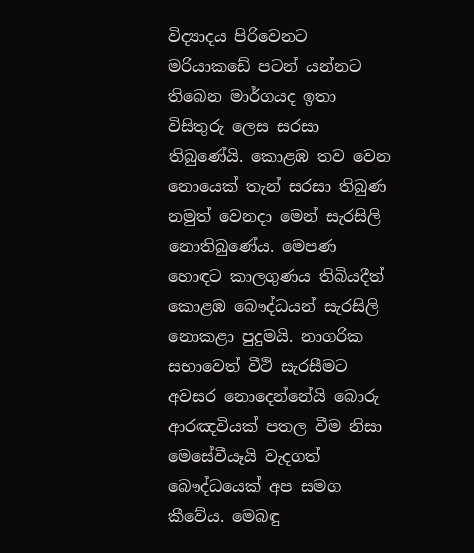විද්‍යාදය පිරිවෙනට මරියාකඩේ පටන් යන්නට තිබෙන මාර්ගයද ඉතා විසිතුරු ලෙස සරසා තිබුණේයි. කොළඹ තව වෙන නොයෙක්‌ තැන් සරසා තිබුණ නමුත් වෙනදා මෙන් සැරසිලි නොතිබුණේය. මෙපණ හොඳට කාලගුණය තිබියදීත් කොළඹ බෞද්ධයන් සැරසිලි නොකළා පුදුමයි. නාගරික සභාවෙත් වීථි සැරසීමට අවසර නොදෙන්නේයි බොරු ආරඤවියක්‌ පතල වීම නිසා මෙසේවීයෑයි වැදගත් බෞද්ධයෙක්‌ අප සමග කීවේය. මෙබඳු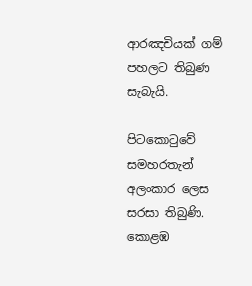ආරඤචියක්‌ ගම් පහලට තිබුණ සැබැයි.

පිටකොටුවේ සමහරතැන් අලංකාර ලෙස සරසා තිබුණි. කොළඹ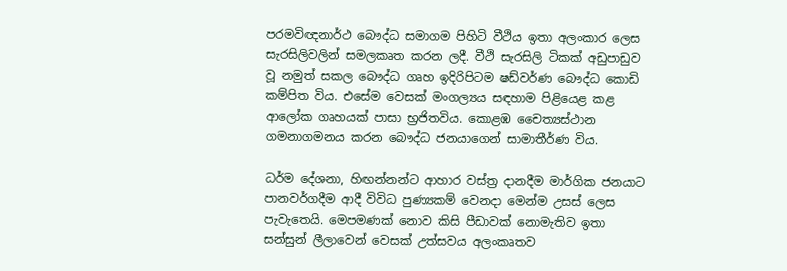පරමවිඥනාර්ථ බෞද්ධ සමාගම පිහිටි වීථිය ඉතා අලංකාර ලෙස සැරසිලිවලින් සමලකෘත කරන ලදී. වීථි සැරසිලි ටිකක්‌ අඩුපාඩුව වූ නමුත් සකල බෞද්ධ ගෘහ ඉදිරිපිටම ෂඩ්වර්ණ බෞද්ධ කොඩි කම්පිත විය. එසේම වෙසක්‌ මංගල්‍යය සඳහාම පිළියෙළ කළ ආලෝක ගෘහයක්‌ පාසා භ්‍රජිතවිය. කොළඹ චෛත්‍යස්‌ථාන ගමනාගමනය කරන බෞද්ධ ජනයාගෙන් සාමාතීර්ණ විය.

ධර්ම දේශනා, හිඟන්නන්ට ආහාර වස්‌ත්‍ර දානදීම මාර්ගික ජනයාට පානවර්ගදීම ආදී විවිධ පුණ්‍යකම් වෙනදා මෙන්ම උසස්‌ ලෙස පැවැතෙයි. මෙපමණක්‌ නොව කිසි පීඩාවක්‌ නොමැතිව ඉතා සන්සුන් ලීලාවෙන් වෙසක්‌ උත්සවය අලංකෘතව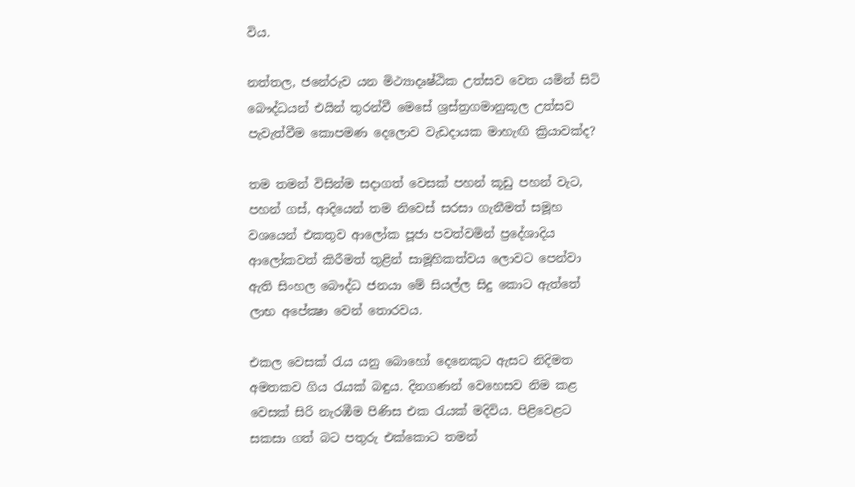විය.

නත්තල, ජනේරුව යන මිථ්‍යාදෘෂ්ඨික උත්සව වෙත යමින් සිටි බෞද්ධයන් එයින් තුරන්වී මෙසේ ශ්‍රස්‌ත්‍රගමානුකූල උත්සව පැවැත්වීම කොපමණ දෙලොව වැඩදායක මාහැඟි ක්‍රියාවක්‌ද?

තම තමන් විසින්ම සදාගත් වෙසක්‌ පහන් කූඩු පහන් වැට, පහන් ගස්‌, ආදියෙන් තම නිවෙස්‌ සරසා ගැනීමත් සමූහ වශයෙන් එකතුව ආලෝක පූජා පවත්වමින් ප්‍රදේශාදිය ආලෝකවත් කිරීමත් තුළින් සාමූහිකත්වය ලොවට පෙන්වා ඇති සිංහල බෞද්ධ ජනයා මේ සියල්ල සිදු කොට ඇත්තේ ලාභ අපේක්‍ෂා වෙන් තොරවය.

එකල වෙසක්‌ රැය යනු බොහෝ දෙනෙකුට ඇසට නිදිමත අමතකව ගිය රැයක්‌ බඳුය. දිනගණන් වෙහෙසව නිම කළ වෙසක්‌ සිරි නැරඹීම පිණිස එක රැයක්‌ මදිවිය. පිළිවෙළට සකසා ගත් බට පතුරු එක්‌කොට තමන්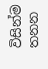විසින්ම තනන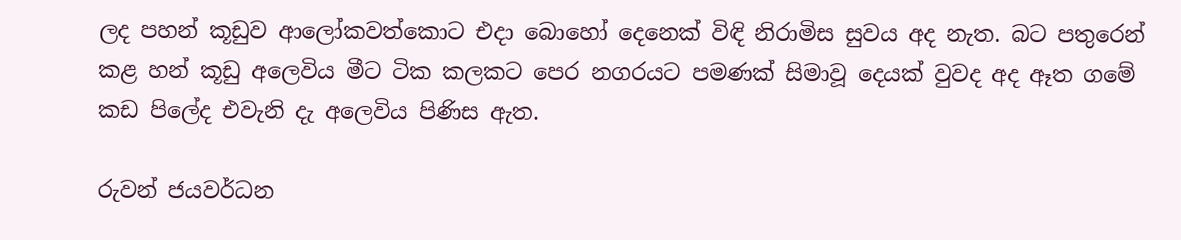ලද පහන් කූඩුව ආලෝකවත්කොට එදා බොහෝ දෙනෙක්‌ විඳි නිරාමිස සුවය අද නැත. බට පතුරෙන් කළ හන් කූඩු අලෙවිය මීට ටික කලකට පෙර නගරයට පමණක්‌ සිමාවූ දෙයක්‌ වුවද අද ඈත ගමේ කඩ පිලේද එවැනි දැ අලෙවිය පිණිස ඇත.

රුවන් ජයවර්ධන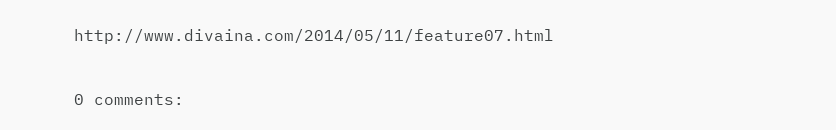http://www.divaina.com/2014/05/11/feature07.html

0 comments: